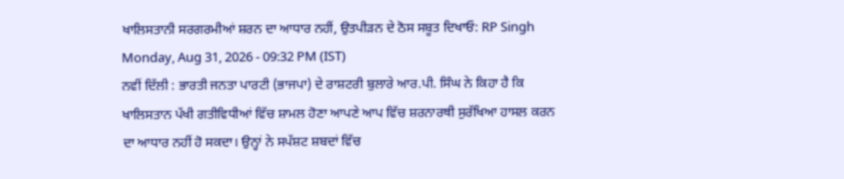ਖਾਲਿਸਤਾਨੀ ਸਰਗਰਮੀਆਂ ਸ਼ਰਨ ਦਾ ਆਧਾਰ ਨਹੀਂ, ਉਤਪੀੜਨ ਦੇ ਠੋਸ ਸਬੂਤ ਦਿਖਾਓ: RP Singh
Monday, Aug 31, 2026 - 09:32 PM (IST)
ਨਵੀਂ ਦਿੱਲੀ : ਭਾਰਤੀ ਜਨਤਾ ਪਾਰਟੀ (ਭਾਜਪਾ) ਦੇ ਰਾਸ਼ਟਰੀ ਬੁਲਾਰੇ ਆਰ.ਪੀ. ਸਿੰਘ ਨੇ ਕਿਹਾ ਹੈ ਕਿ ਖਾਲਿਸਤਾਨ ਪੱਖੀ ਗਤੀਵਿਧੀਆਂ ਵਿੱਚ ਸ਼ਾਮਲ ਹੋਣਾ ਆਪਣੇ ਆਪ ਵਿੱਚ ਸ਼ਰਨਾਰਥੀ ਸੁਰੱਖਿਆ ਹਾਸਲ ਕਰਨ ਦਾ ਆਧਾਰ ਨਹੀਂ ਹੋ ਸਕਦਾ। ਉਨ੍ਹਾਂ ਨੇ ਸਪੱਸ਼ਟ ਸ਼ਬਦਾਂ ਵਿੱਚ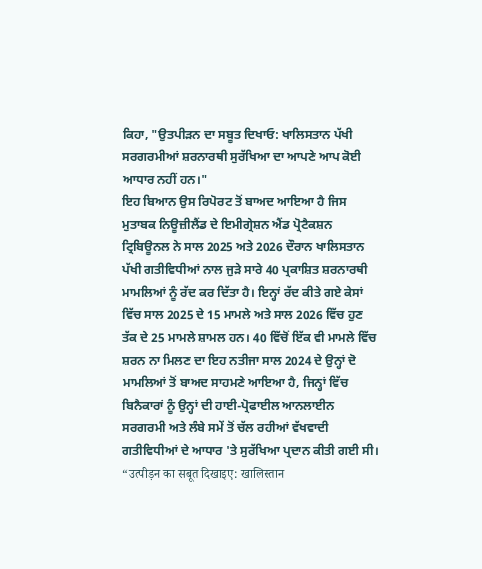ਕਿਹਾ, "ਉਤਪੀੜਨ ਦਾ ਸਬੂਤ ਦਿਖਾਓ: ਖਾਲਿਸਤਾਨ ਪੱਖੀ ਸਰਗਰਮੀਆਂ ਸ਼ਰਨਾਰਥੀ ਸੁਰੱਖਿਆ ਦਾ ਆਪਣੇ ਆਪ ਕੋਈ ਆਧਾਰ ਨਹੀਂ ਹਨ।"
ਇਹ ਬਿਆਨ ਉਸ ਰਿਪੋਰਟ ਤੋਂ ਬਾਅਦ ਆਇਆ ਹੈ ਜਿਸ ਮੁਤਾਬਕ ਨਿਊਜ਼ੀਲੈਂਡ ਦੇ ਇਮੀਗ੍ਰੇਸ਼ਨ ਐਂਡ ਪ੍ਰੋਟੈਕਸ਼ਨ ਟ੍ਰਿਬਿਊਨਲ ਨੇ ਸਾਲ 2025 ਅਤੇ 2026 ਦੌਰਾਨ ਖਾਲਿਸਤਾਨ ਪੱਖੀ ਗਤੀਵਿਧੀਆਂ ਨਾਲ ਜੁੜੇ ਸਾਰੇ 40 ਪ੍ਰਕਾਸ਼ਿਤ ਸ਼ਰਨਾਰਥੀ ਮਾਮਲਿਆਂ ਨੂੰ ਰੱਦ ਕਰ ਦਿੱਤਾ ਹੈ। ਇਨ੍ਹਾਂ ਰੱਦ ਕੀਤੇ ਗਏ ਕੇਸਾਂ ਵਿੱਚ ਸਾਲ 2025 ਦੇ 15 ਮਾਮਲੇ ਅਤੇ ਸਾਲ 2026 ਵਿੱਚ ਹੁਣ ਤੱਕ ਦੇ 25 ਮਾਮਲੇ ਸ਼ਾਮਲ ਹਨ। 40 ਵਿੱਚੋਂ ਇੱਕ ਵੀ ਮਾਮਲੇ ਵਿੱਚ ਸ਼ਰਨ ਨਾ ਮਿਲਣ ਦਾ ਇਹ ਨਤੀਜਾ ਸਾਲ 2024 ਦੇ ਉਨ੍ਹਾਂ ਦੋ ਮਾਮਲਿਆਂ ਤੋਂ ਬਾਅਦ ਸਾਹਮਣੇ ਆਇਆ ਹੈ, ਜਿਨ੍ਹਾਂ ਵਿੱਚ ਬਿਨੈਕਾਰਾਂ ਨੂੰ ਉਨ੍ਹਾਂ ਦੀ ਹਾਈ-ਪ੍ਰੋਫਾਈਲ ਆਨਲਾਈਨ ਸਰਗਰਮੀ ਅਤੇ ਲੰਬੇ ਸਮੇਂ ਤੋਂ ਚੱਲ ਰਹੀਆਂ ਵੱਖਵਾਦੀ ਗਤੀਵਿਧੀਆਂ ਦੇ ਆਧਾਰ 'ਤੇ ਸੁਰੱਖਿਆ ਪ੍ਰਦਾਨ ਕੀਤੀ ਗਈ ਸੀ।
“उत्पीड़न का सबूत दिखाइए: खालिस्तान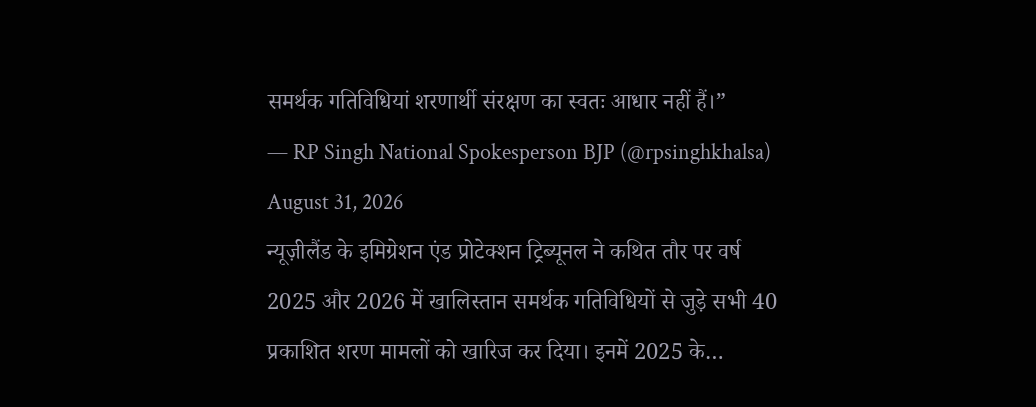समर्थक गतिविधियां शरणार्थी संरक्षण का स्वतः आधार नहीं हैं।”
— RP Singh National Spokesperson BJP (@rpsinghkhalsa) August 31, 2026
न्यूज़ीलैंड के इमिग्रेशन एंड प्रोटेक्शन ट्रिब्यूनल ने कथित तौर पर वर्ष 2025 और 2026 में खालिस्तान समर्थक गतिविधियों से जुड़े सभी 40 प्रकाशित शरण मामलों को खारिज कर दिया। इनमें 2025 के…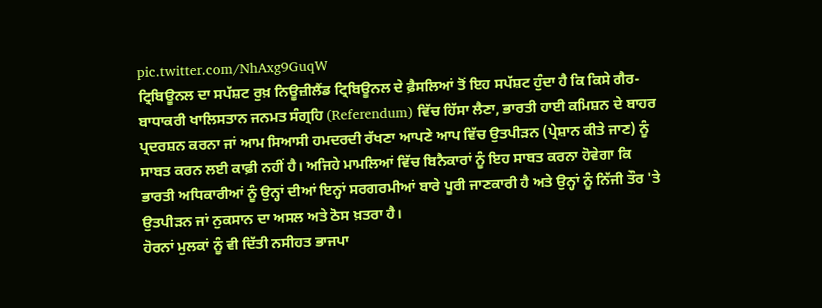pic.twitter.com/NhAxg9GuqW
ਟ੍ਰਿਬਿਊਨਲ ਦਾ ਸਪੱਸ਼ਟ ਰੁਖ਼ ਨਿਊਜ਼ੀਲੈਂਡ ਟ੍ਰਿਬਿਊਨਲ ਦੇ ਫ਼ੈਸਲਿਆਂ ਤੋਂ ਇਹ ਸਪੱਸ਼ਟ ਹੁੰਦਾ ਹੈ ਕਿ ਕਿਸੇ ਗੈਰ-ਬਾਧਾਕਰੀ ਖਾਲਿਸਤਾਨ ਜਨਮਤ ਸੰਗ੍ਰਹਿ (Referendum) ਵਿੱਚ ਹਿੱਸਾ ਲੈਣਾ, ਭਾਰਤੀ ਹਾਈ ਕਮਿਸ਼ਨ ਦੇ ਬਾਹਰ ਪ੍ਰਦਰਸ਼ਨ ਕਰਨਾ ਜਾਂ ਆਮ ਸਿਆਸੀ ਹਮਦਰਦੀ ਰੱਖਣਾ ਆਪਣੇ ਆਪ ਵਿੱਚ ਉਤਪੀੜਨ (ਪ੍ਰੇਸ਼ਾਨ ਕੀਤੇ ਜਾਣ) ਨੂੰ ਸਾਬਤ ਕਰਨ ਲਈ ਕਾਫ਼ੀ ਨਹੀਂ ਹੈ। ਅਜਿਹੇ ਮਾਮਲਿਆਂ ਵਿੱਚ ਬਿਨੈਕਾਰਾਂ ਨੂੰ ਇਹ ਸਾਬਤ ਕਰਨਾ ਹੋਵੇਗਾ ਕਿ ਭਾਰਤੀ ਅਧਿਕਾਰੀਆਂ ਨੂੰ ਉਨ੍ਹਾਂ ਦੀਆਂ ਇਨ੍ਹਾਂ ਸਰਗਰਮੀਆਂ ਬਾਰੇ ਪੂਰੀ ਜਾਣਕਾਰੀ ਹੈ ਅਤੇ ਉਨ੍ਹਾਂ ਨੂੰ ਨਿੱਜੀ ਤੌਰ 'ਤੇ ਉਤਪੀੜਨ ਜਾਂ ਨੁਕਸਾਨ ਦਾ ਅਸਲ ਅਤੇ ਠੋਸ ਖ਼ਤਰਾ ਹੈ।
ਹੋਰਨਾਂ ਮੁਲਕਾਂ ਨੂੰ ਵੀ ਦਿੱਤੀ ਨਸੀਹਤ ਭਾਜਪਾ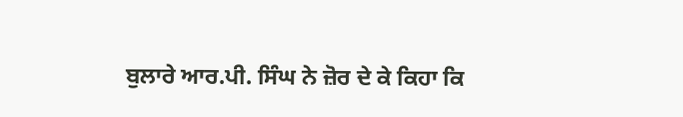ਬੁਲਾਰੇ ਆਰ.ਪੀ. ਸਿੰਘ ਨੇ ਜ਼ੋਰ ਦੇ ਕੇ ਕਿਹਾ ਕਿ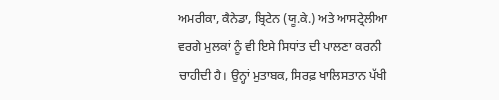ਅਮਰੀਕਾ, ਕੈਨੇਡਾ, ਬ੍ਰਿਟੇਨ (ਯੂ.ਕੇ.) ਅਤੇ ਆਸਟ੍ਰੇਲੀਆ ਵਰਗੇ ਮੁਲਕਾਂ ਨੂੰ ਵੀ ਇਸੇ ਸਿਧਾਂਤ ਦੀ ਪਾਲਣਾ ਕਰਨੀ ਚਾਹੀਦੀ ਹੈ। ਉਨ੍ਹਾਂ ਮੁਤਾਬਕ, ਸਿਰਫ਼ ਖਾਲਿਸਤਾਨ ਪੱਖੀ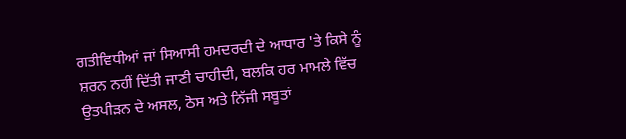ਗਤੀਵਿਧੀਆਂ ਜਾਂ ਸਿਆਸੀ ਹਮਦਰਦੀ ਦੇ ਆਧਾਰ 'ਤੇ ਕਿਸੇ ਨੂੰ ਸ਼ਰਨ ਨਹੀਂ ਦਿੱਤੀ ਜਾਣੀ ਚਾਹੀਦੀ, ਬਲਕਿ ਹਰ ਮਾਮਲੇ ਵਿੱਚ ਉਤਪੀੜਨ ਦੇ ਅਸਲ, ਠੋਸ ਅਤੇ ਨਿੱਜੀ ਸਬੂਤਾਂ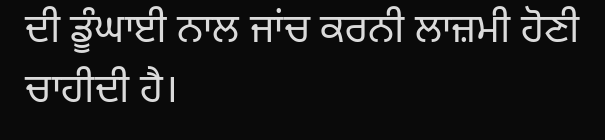ਦੀ ਡੂੰਘਾਈ ਨਾਲ ਜਾਂਚ ਕਰਨੀ ਲਾਜ਼ਮੀ ਹੋਣੀ ਚਾਹੀਦੀ ਹੈ।